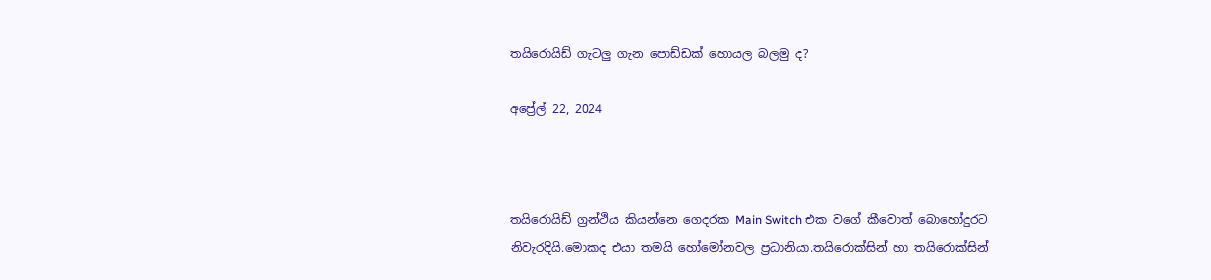තයිරොයිඩ් ගැටලු ගැන පොඩ්ඩක් හොයල බලමු ද?

අප්‍රේල් 22, 2024



තයිරොයිඩ් ග්‍රන්ථිය කියන්නෙ ගෙදරක Main Switch එක වගේ කීවොත් බොහෝදුරට නිවැරදියි.මොකද එයා තමයි හෝමෝනවල ප්‍රධානියා.තයිරොක්සින් හා තයිරොක්සින්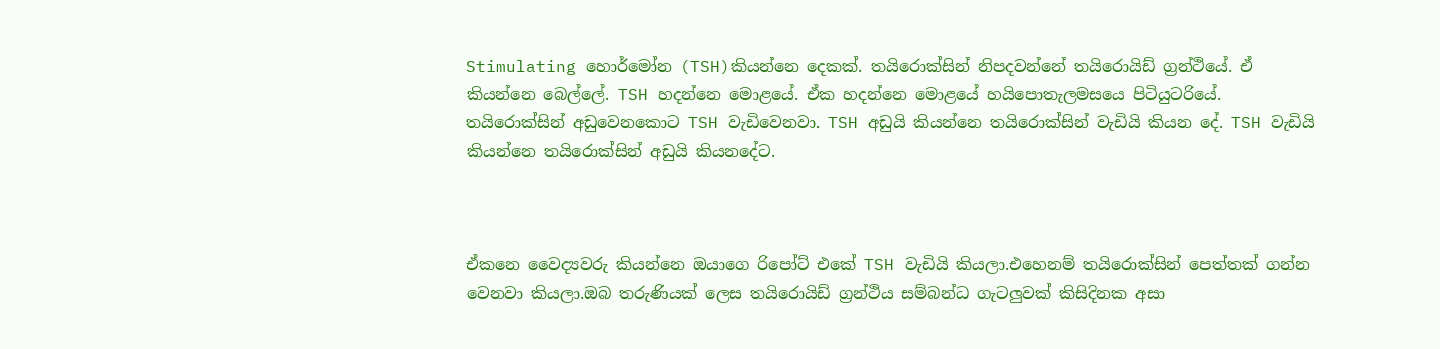Stimulating හොර්මෝන (TSH)කියන්නෙ දෙකක්. තයිරොක්සින් නිපදවන්නේ තයිරොයිඩ් ග්‍රන්ථියේ. ඒ කියන්නෙ බෙල්ලේ. TSH හදන්නෙ මොළයේ. ඒක හදන්නෙ මොළයේ හයිපොතැලමසයෙ පිටියුටරියේ. තයිරොක්සින් අඩුවෙනකොට TSH වැඩිවෙනවා. TSH අඩුයි කියන්නෙ තයිරොක්සින් වැඩියි කියන දේ. TSH වැඩියි කියන්නෙ තයිරොක්සින් අඩුයි කියනදේට.



ඒකනෙ වෛද්‍යවරු කියන්නෙ ඔයාගෙ රිපෝට් එකේ TSH වැඩියි කියලා.එහෙනම් තයිරොක්සින් පෙත්තක් ගන්න වෙනවා කියලා.ඔබ තරුණියක් ලෙස තයිරොයිඩ් ග්‍රන්ථිය සම්බන්ධ ගැටලුවක් කිසිදිනක අසා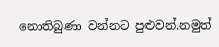නොතිබුණා වන්නට පුළුවන්.නමුත්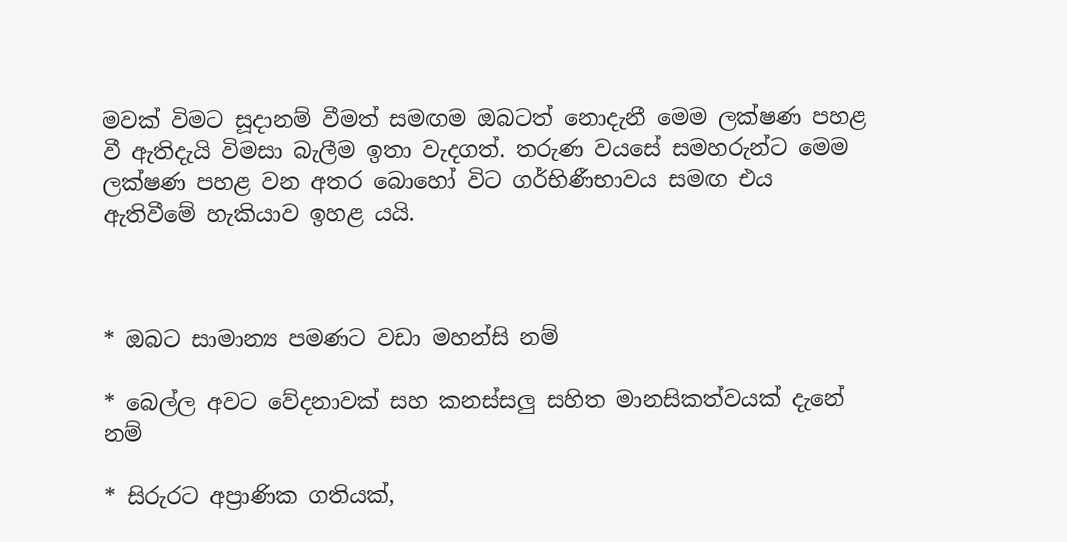මවක් විමට සූදානම් වීමත් සමඟම ඔබටත් නොදැනී මෙම ලක්ෂණ පහළ වී ඇතිදැයි විමසා බැලීම ඉතා වැදගත්. තරුණ වයසේ සමහරුන්ට මෙම ලක්ෂණ පහළ වන අතර බොහෝ විට ගර්භිණීභාවය සමඟ එය ඇතිවීමේ හැකියාව ඉහළ යයි.



* ඔබට සාමාන්‍ය පමණට වඩා මහන්සි නම්

* බෙල්ල අවට වේදනාවක් සහ කනස්සලු සහිත මානසිකත්වයක් දැනේ නම්

* සිරුරට අප්‍රාණික ගතියක්,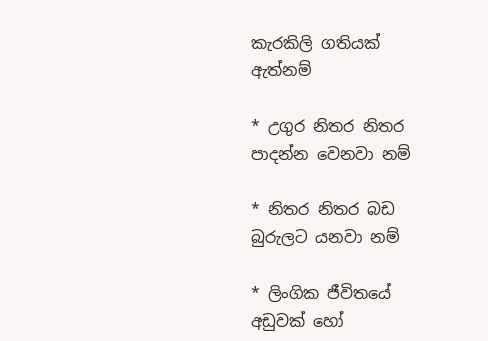කැරකිලි ගතියක් ඇත්නම්

* උගුර නිතර නිතර පාදන්න වෙනවා නම්

* නිතර නිතර බඩ බුරුලට යනවා නම්

* ලිංගික ජීවිතයේ අඩුවක් හෝ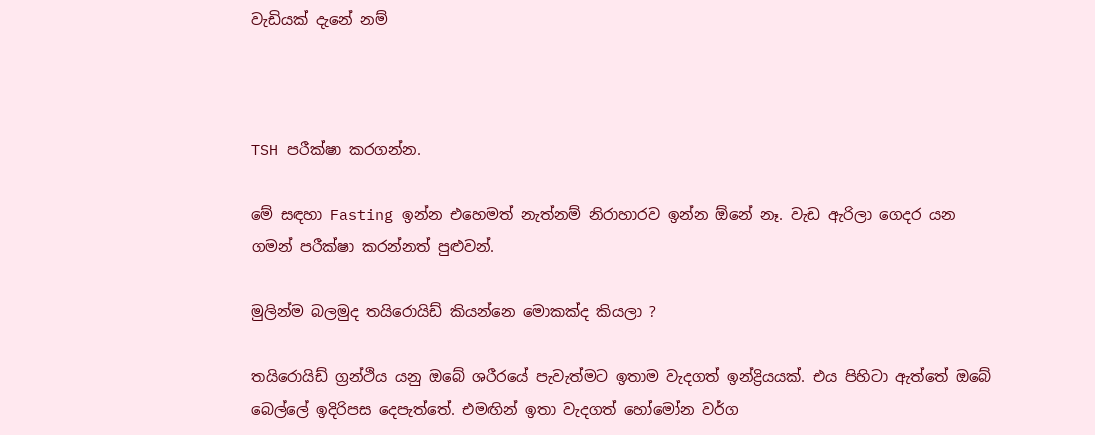වැඩියක් දැනේ නම්



TSH පරීක්ෂා කරගන්න.

මේ සඳහා Fasting ඉන්න එහෙමත් නැත්නම් නිරාහාරව ඉන්න ඕනේ නෑ. වැඩ ඇරිලා ගෙදර යන ගමන් පරීක්ෂා කරන්නත් පුළුවන්.

මුලින්ම බලමුද තයිරොයිඩ් කියන්නෙ මොකක්ද කියලා ?

තයිරොයිඩ් ග්‍රන්ථිය යනු ඔබේ ශරීරයේ පැවැත්මට ඉතාම වැදගත් ඉන්ද්‍රියයක්. එය පිහිටා ඇත්තේ ඔබේ බෙල්ලේ ඉදිරිපස දෙපැත්තේ. එමඟින් ඉතා වැදගත් හෝමෝන වර්ග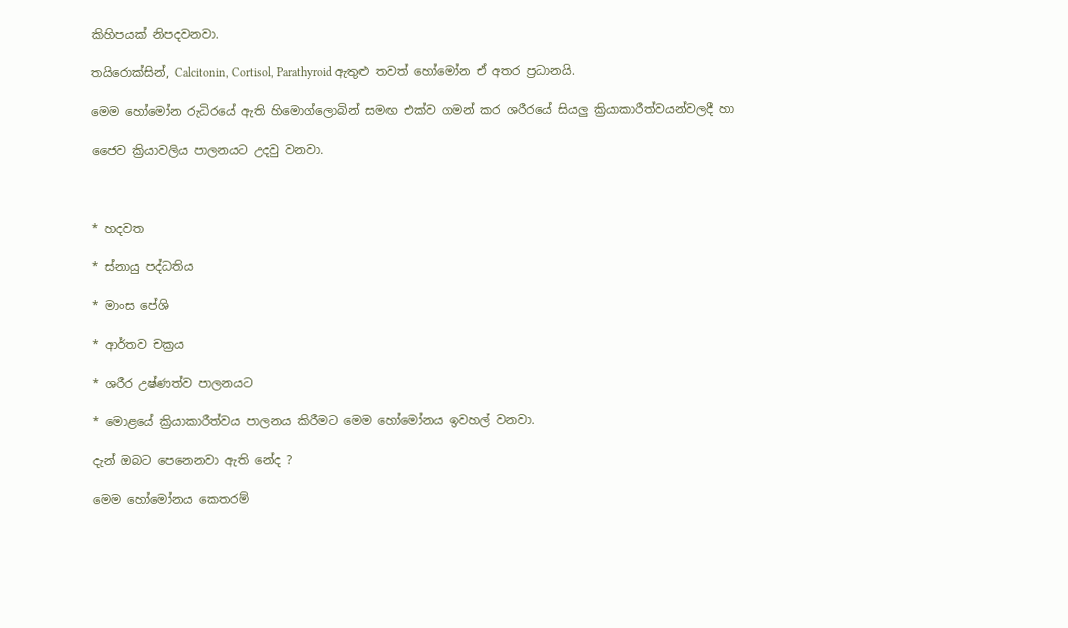කිහිපයක් නිපදවනවා.

තයිරොක්සින්, Calcitonin, Cortisol, Parathyroid ඇතුළු තවත් හෝමෝන ඒ අතර ප්‍රධානයි.

මෙම හෝමෝන රුධිරයේ ඇති හිමොග්ලොබින් සමඟ එක්ව ගමන් කර ශරීරයේ සියලු ක්‍රියාකාරීත්වයන්වලදී හා

ජෛව ක්‍රියාවලිය පාලනයට උදවු වනවා.



* හදවත

* ස්නායු පද්ධතිය

* මාංස පේශි

* ආර්තව චක්‍රය

* ශරීර උෂ්ණත්ව පාලනයට

* මොළයේ ක්‍රියාකාරීත්වය පාලනය කිරීමට මෙම හෝමෝනය ඉවහල් වනවා.

දැන් ඔබට පෙනෙනවා ඇති නේද ?

මෙම හෝමෝනය කෙතරම්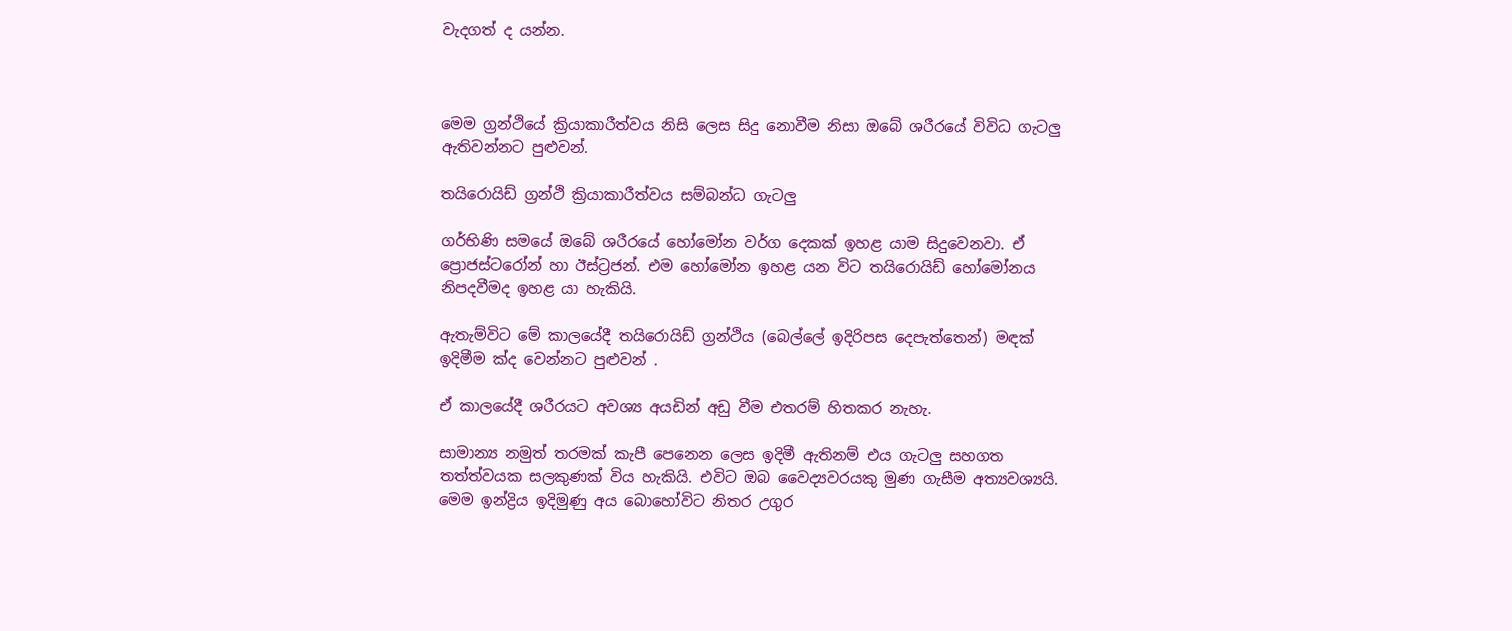වැදගත් ද යන්න.



මෙම ග්‍රන්ථියේ ක්‍රියාකාරීත්වය නිසි ලෙස සිදු නොවීම නිසා ඔබේ ශරීරයේ විවිධ ගැටලු ඇතිවන්නට පුළුවන්.

තයිරොයිඩ් ග්‍රන්ථි ක්‍රියාකාරීත්වය සම්බන්ධ ගැටලු

ගර්භිණි සමයේ ඔබේ ශරීරයේ හෝමෝන වර්ග දෙකක් ඉහළ යාම සිදුවෙනවා. ඒ ප්‍රොජස්ටරෝන් හා ඊස්ට්‍රජන්. එම හෝමෝන ඉහළ යන විට තයිරොයිඩ් හෝමෝනය නිපදවීමද ඉහළ යා හැකියි.

ඇතැම්විට මේ කාලයේදී තයිරොයිඩ් ග්‍රන්ථිය (බෙල්ලේ ඉදිරිපස දෙපැත්තෙන්) මඳක් ඉදිමීම ක්ද වෙන්නට පුළුවන් .

ඒ කාලයේදී ශරීරයට අවශ්‍ය අයඩින් අඩු වීම එතරම් හිතකර නැහැ.

සාමාන්‍ය නමුත් තරමක් කැපී පෙනෙන ලෙස ඉදිමී ඇතිනම් එය ගැටලු සහගත තත්ත්වයක සලකුණක් විය හැකියි. එවිට ඔබ වෛද්‍යවරයකු මුණ ගැසීම අත්‍යවශ්‍යයි. මෙම ඉන්ද්‍රිය ඉදිමුණු අය බොහෝවිට නිතර උගුර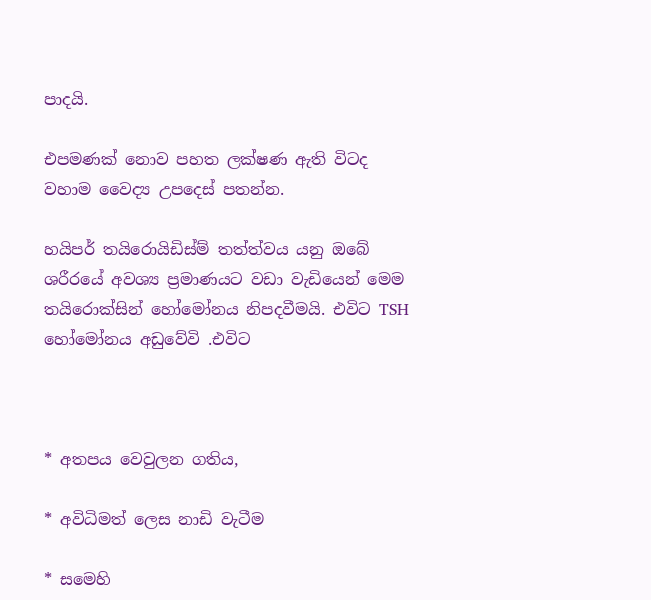පාදයි.

එපමණක් නොව පහත ලක්ෂණ ඇති විටද වහාම වෛද්‍ය උපදෙස් පතන්න.

හයිපර් තයිරොයිඩිස්ම් තත්ත්වය යනු ඔබේ ශරීරයේ අවශ්‍ය ප්‍රමාණයට වඩා වැඩියෙන් මෙම තයිරොක්සින් හෝමෝනය නිපදවීමයි. එවිට TSH හෝමෝනය අඩුවේවි .එවිට



* අතපය වෙවුලන ගතිය,

* අවිධිමත් ලෙස නාඩි වැටීම

* සමෙහි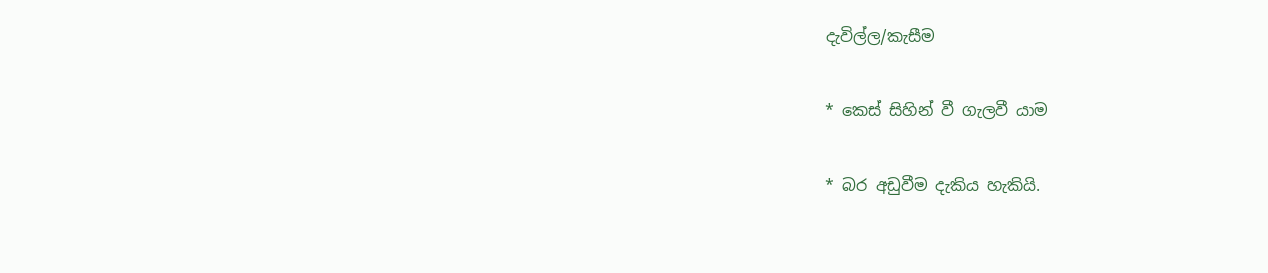දැවිල්ල/කැසීම

* කෙස් සිහින් වී ගැලවී යාම

* බර අඩුවීම දැකිය හැකියි.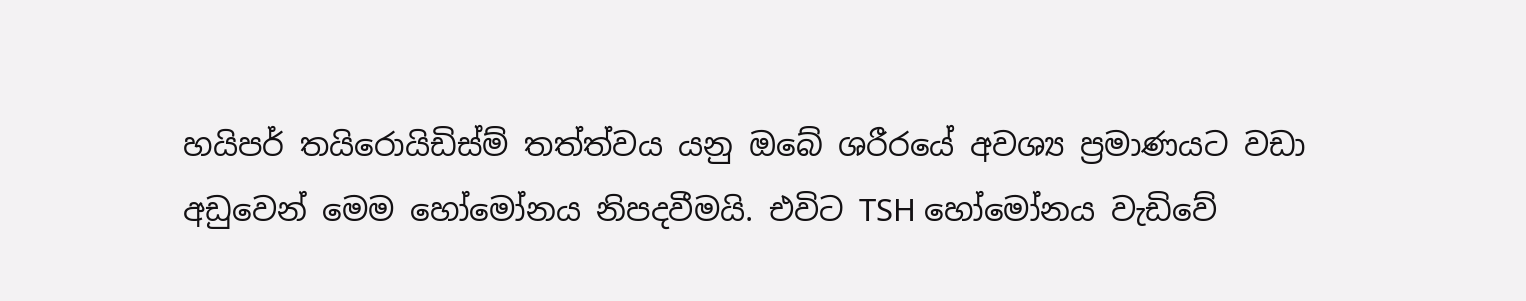හයිපර් තයිරොයිඩිස්ම් තත්ත්වය යනු ඔබේ ශරීරයේ අවශ්‍ය ප්‍රමාණයට වඩා අඩුවෙන් මෙම හෝමෝනය නිපදවීමයි. එවිට TSH හෝමෝනය වැඩිවේ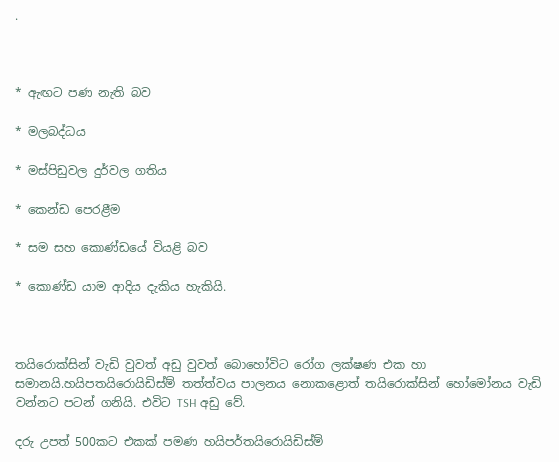.



* ඇඟට පණ නැති බව

* මලබද්ධය

* මස්පිඩුවල දුර්වල ගතිය

* කෙන්ඩ පෙරළීම

* සම සහ කොණ්ඩයේ වියළි බව

* කොණ්ඩ යාම ආදිය දැකිය හැකියි.



තයිරොක්සින් වැඩි වුවත් අඩු වුවත් බොහෝවිට රෝග ලක්ෂණ එක හා සමානයි.හයිපතයිරොයිඩිස්ම් තත්ත්වය පාලනය නොකළොත් තයිරොක්සින් හෝමෝනය වැඩි වන්නට පටන් ගනියි. එවිට TSH අඩු වේ.

දරු උපත් 500කට එකක් පමණ හයිපර්තයිරොයිඩිස්ම්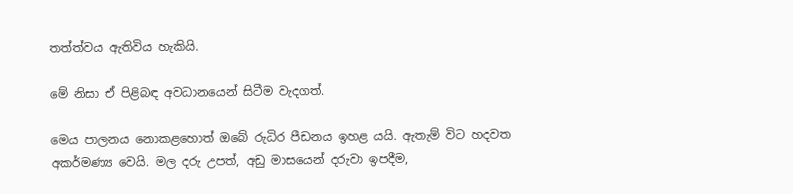තත්ත්වය ඇතිවිය හැකියි.

මේ නිසා ඒ පිළිබඳ අවධානයෙන් සිටීම වැදගත්.

මෙය පාලනය නොකළහොත් ඔබේ රුධිර පීඩනය ඉහළ යයි. ඇතැම් විට හදවත අකර්මණ්‍ය වෙයි. මල දරු උපත්, අඩු මාසයෙන් දරුවා ඉපදීම,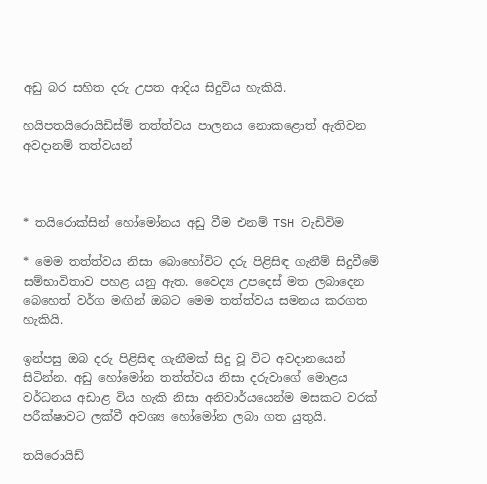අඩු බර සහිත දරු උපත ආදිය සිදුවිය හැකියි.

හයිපතයිරොයිඩිස්ම් තත්ත්වය පාලනය නොකළොත් ඇතිවන අවදානම් තත්වයන්



* තයිරොක්සින් හෝමෝනය අඩු වීම එනම් TSH වැඩිවිම

* මෙම තත්ත්වය නිසා බොහෝවිට දරු පිළිසිඳ ගැනීම් සිදුවීමේ සම්භාවිතාව පහළ යනු ඇත. වෛද්‍ය උපදෙස් මත ලබාදෙන බෙහෙත් වර්ග මඟින් ඔබට මෙම තත්ත්වය සමනය කරගත හැකියි.

ඉන්පසු ඔබ දරු පිළිසිඳ ගැනීමක් සිදු වූ විට අවදානයෙන් සිටින්න. අඩු හෝමෝන තත්ත්වය නිසා දරුවාගේ මොළය වර්ධනය අඩාළ විය හැකි නිසා අනිවාර්යයෙන්ම මසකට වරක් පරීක්ෂාවට ලක්වී අවශ්‍ය හෝමෝන ලබා ගත යුතුයි.

තයිරොයිඩ්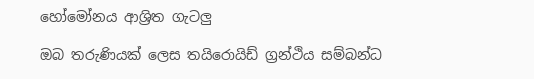හෝමෝනය ආශ්‍රිත ගැටලු

ඔබ තරුණියක් ලෙස තයිරොයිඩ් ග්‍රන්ථිය සම්බන්ධ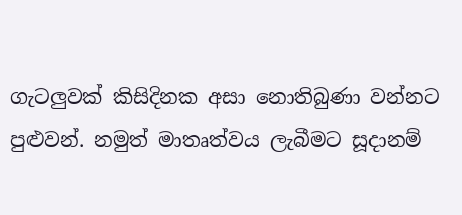ගැටලුවක් කිසිදිනක අසා නොතිබුණා වන්නට පුළුවන්. නමුත් මාතෘත්වය ලැබීමට සූදානම්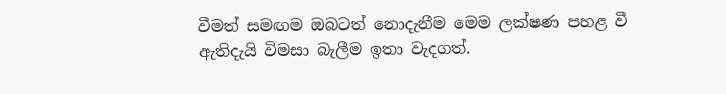වීමත් සමඟම ඔබටත් නොදැනීම මෙම ලක්ෂණ පහළ වී ඇතිදැයි විමසා බැලීම ඉතා වැදගත්.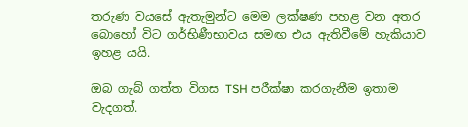තරුණ වයසේ ඇතැමුන්ට මෙම ලක්ෂණ පහළ වන අතර බොහෝ විට ගර්භිණීභාවය සමඟ එය ඇතිවීමේ හැකියාව ඉහළ යයි.

ඔබ ගැබ් ගත්ත විගස TSH පරීක්ෂා කරගැනීම ඉතාම වැදගත්.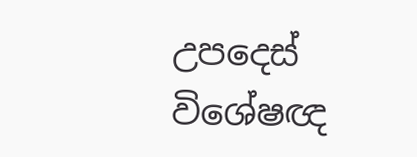උපදෙස් විශේෂඥ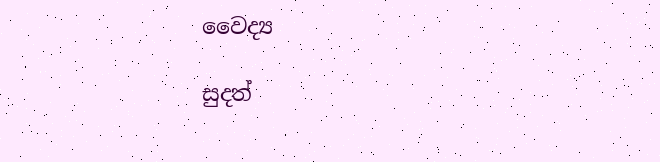වෛද්‍ය

සුදත්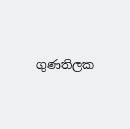ගුණතිලක